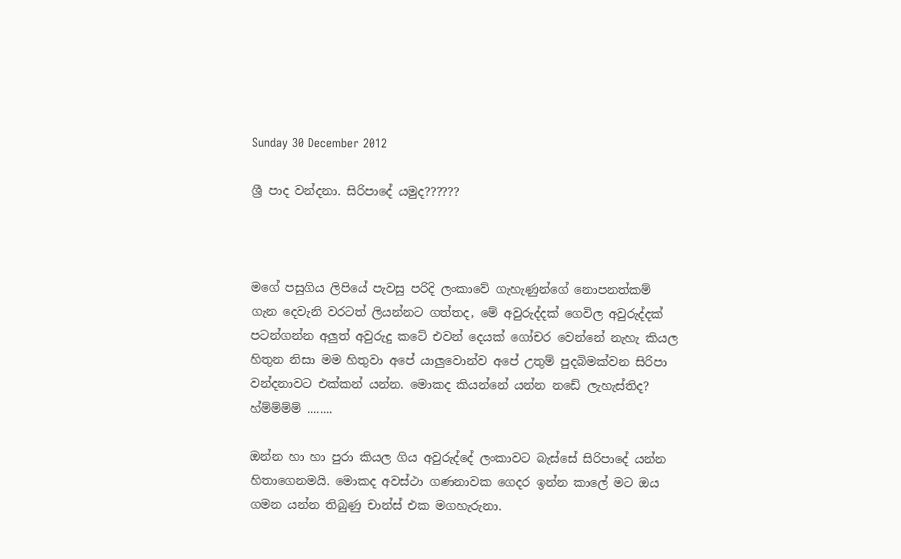Sunday 30 December 2012

ශ්‍රී පාද වන්දනා. සිරිපාදේ යමුද??????



මගේ පසුගිය ලිපියේ පැවසු පරිදි ලංකාවේ ගැහැණුන්ගේ නොපනත්කම් ගැන දෙවැනි වරටත් ලියන්නට ගත්තද, මේ අවුරුද්දක් ගෙවිල අවුරුද්දක් පටන්ගන්න අලුත් අවුරුදු කටේ එවන් දෙයක් ගෝචර වෙන්නේ නැහැ කියල හිතුන නිසා මම හිතුවා අපේ යාලුවොන්ව අපේ උතුම් පුදබිමක්වන සිරිපා වන්දනාවට එක්කන් යන්න. මොකද කියන්නේ යන්න නඩේ ලැහැස්තිද? හ්ම්ම්ම්ම් ........

ඔන්න හා හා පුරා කියල ගිය අවුරුද්දේ ලංකාවට බැස්සේ සිරිපාදේ යන්න හිතාගෙනමයි. මොකද අවස්ථා ගණනාවක ගෙදර ඉන්න කාලේ මට ඔය ගමන යන්න තිබුණු චාන්ස් එක මගහැරුනා.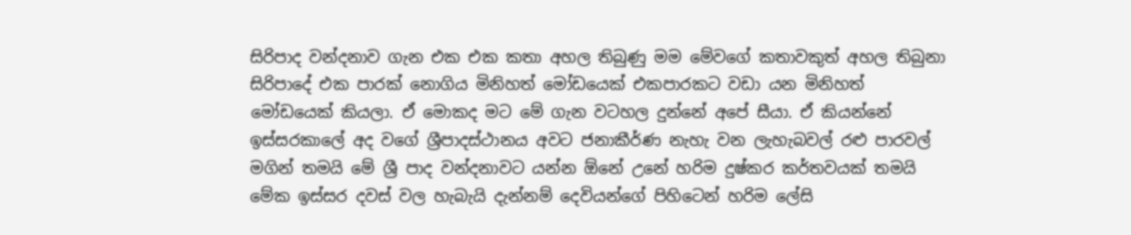සිරිපාද වන්දනාව ගැන එක එක කතා අහල තිබුණු මම මේවගේ කතාවකුත් අහල තිබුනා සිරිපාදේ එක පාරක් නොගිය මිනිහත් මෝඩයෙක් එකපාරකට වඩා යන මිනිහත් මෝඩයෙක් කියලා. ඒ මොකද මට මේ ගැන වටහල දුන්නේ අපේ සීයා. ඒ කියන්නේ ඉස්සරකාලේ අද වගේ ශ්‍රීපාදස්ථානය අවට ජනාකීර්ණ නැහැ වන ලැහැබවල් රළු පාරවල් මගින් තමයි මේ ශ්‍රී පාද වන්දනාවට යන්න ඕනේ උනේ හරිම දුෂ්කර කර්තවයක් තමයි මේක ඉස්සර දවස් වල හැබැයි දැන්නම් දෙවියන්ගේ පිහිටෙන් හරිම ලේසි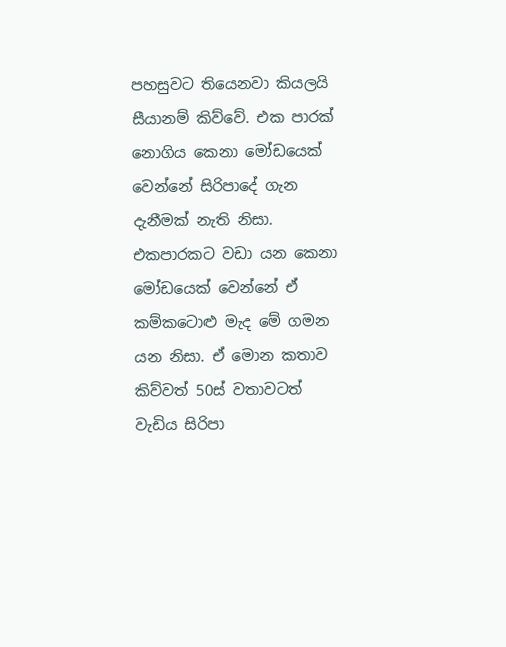පහසුවට තියෙනවා කියලයි සීයානම් කිව්වේ. එක පාරක් නොගිය කෙනා මෝඩයෙක් වෙන්නේ සිරිපාදේ ගැන දැනීමක් නැති නිසා. එකපාරකට වඩා යන කෙනා මෝඩයෙක් වෙන්නේ ඒ කම්කටොළු මැද මේ ගමන යන නිසා. ඒ මොන කතාව කිව්වත් 50ස් වතාවටත් වැඩිය සිරිපා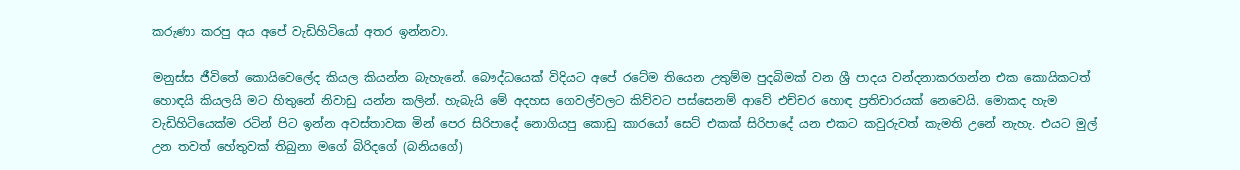කරුණා කරපු අය අපේ වැඩිහිටියෝ අතර ඉන්නවා.

මනුස්ස ජීවිතේ කොයිවෙලේද කියල කියන්න බැහැනේ. බෞද්ධයෙක් විදියට අපේ රටේම තියෙන උතුම්ම පුදබිමක් වන ශ්‍රී පාදය වන්දනාකරගන්න එක කොයිකටත් හොඳයි කියලයි මට හිතුනේ නිවාඩු යන්න කලින්. හැබැයි මේ අදහස ගෙවල්වලට කිව්වට පස්සෙනම් ආවේ එච්චර හොඳ ප්‍රතිචාරයක් නෙවෙයි. මොකද හැම වැඩිහිටියෙක්ම රටින් පිට ඉන්න අවස්තාවක මින් පෙර සිරිපාදේ නොගියපු කොඩු කාරයෝ සෙට් එකක් සිරිපාදේ යන එකට කවුරුවත් කැමති උනේ නැහැ. එයට මුල් උන තවත් හේතුවක් තිබුනා මගේ බිරිදගේ (බනියගේ)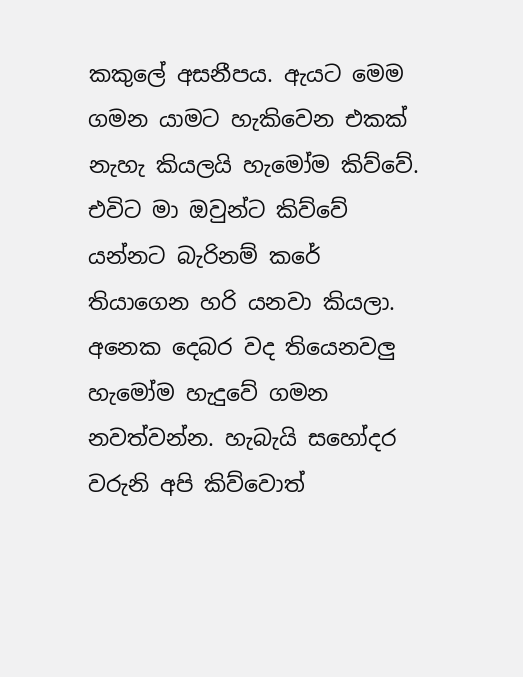කකුලේ අසනීපය. ඇයට මෙම ගමන යාමට හැකිවෙන එකක් නැහැ කියලයි හැමෝම කිව්වේ. එවිට මා ඔවුන්ට කිව්වේ යන්නට බැරිනම් කරේ තියාගෙන හරි යනවා කියලා. අනෙක දෙබර වද තියෙනවලු  හැමෝම හැදුවේ ගමන නවත්වන්න. හැබැයි සහෝදර වරුනි අපි කිව්වොත්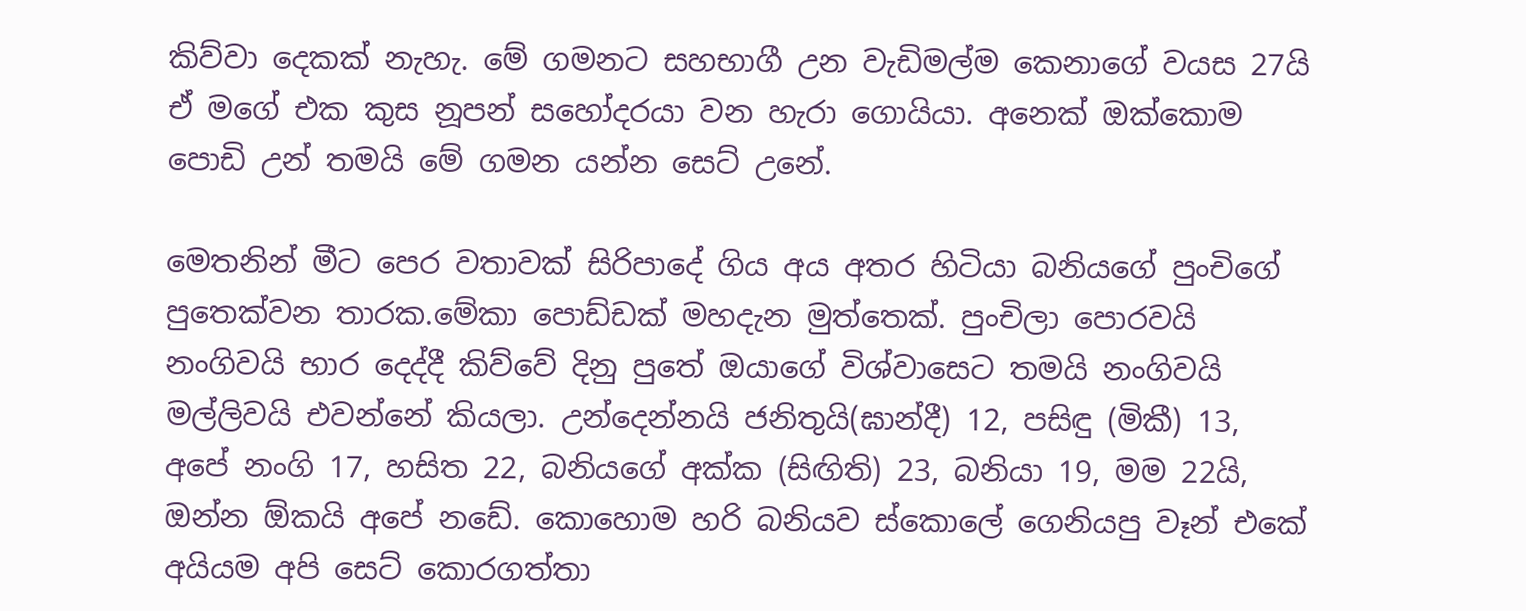කිව්වා දෙකක් නැහැ. මේ ගමනට සහභාගී උන වැඩිමල්ම කෙනාගේ වයස 27යි ඒ මගේ එක කුස නූපන් සහෝදරයා වන හැරා ගොයියා. අනෙක් ඔක්කොම පොඩි උන් තමයි මේ ගමන යන්න සෙට් උනේ.

මෙතනින් මීට පෙර වතාවක් සිරිපාදේ ගිය අය අතර හිටියා බනියගේ පුංචිගේ පුතෙක්වන තාරක.මේකා පොඩ්ඩක් මහදැන මුත්තෙක්. පුංචිලා පොරවයි නංගිවයි භාර දෙද්දී කිව්වේ දිනු පුතේ ඔයාගේ විශ්වාසෙට තමයි නංගිවයි මල්ලිවයි එවන්නේ කියලා. උන්දෙන්නයි ජනිතුයි(ඝාන්දී) 12, පසිඳු (මිකී) 13, අපේ නංගි 17, හසිත 22, බනියගේ අක්ක (සිඟිති) 23, බනියා 19, මම 22යි, ඔන්න ඕකයි අපේ නඩේ. කොහොම හරි බනියව ස්කොලේ ගෙනියපු වෑන් එකේ අයියම අපි සෙට් කොරගත්තා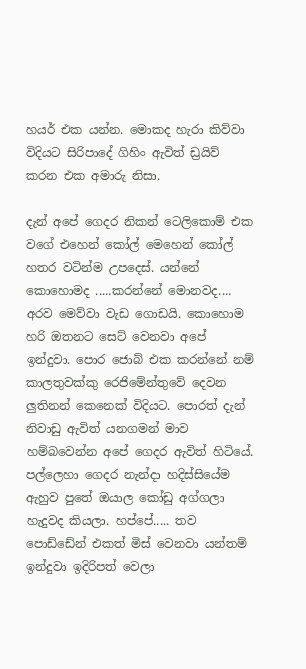හයර් එක යන්න. මොකද හැරා කිව්වා විදියට සිරිපාදේ ගිහිං ඇවිත් ඩ්‍රයිව් කරන එක අමාරු නිසා.

දැන් අපේ ගෙදර නිකන් ටෙලිකොම් එක වගේ එහෙන් කෝල් මෙහෙන් කෝල් හතර වටින්ම උපදෙස්. යන්නේ කොහොමද .....කරන්නේ මොනවද.... අරව මෙව්වා වැඩ ගොඩයි. කොහොම හරි ඔතනට සෙට් වෙනවා අපේ ඉන්දුවා. පොර ජොබ් එක කරන්නේ නම් කාලතුවක්කු රෙජිමේන්තුවේ දෙවන ලුතිනන් කෙනෙක් විදියට. පොරත් දැන් නිවාඩු ඇවිත් යනගමන් මාව හම්බවෙන්න අපේ ගෙදර ඇවිත් හිටියේ. පල්ලෙහා ගෙදර නැන්දා හදිස්සියේම ඇහුව පුතේ ඔයාල කෝඩු අග්ගලා හැදුවද කියලා. හප්පේ..... තව පොඩ්ඩේන් එකත් මිස් වෙනවා යන්තම් ඉන්දුවා ඉදිරිපත් වෙලා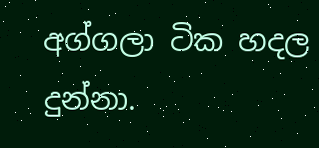අග්ගලා ටික හදල දුන්නා.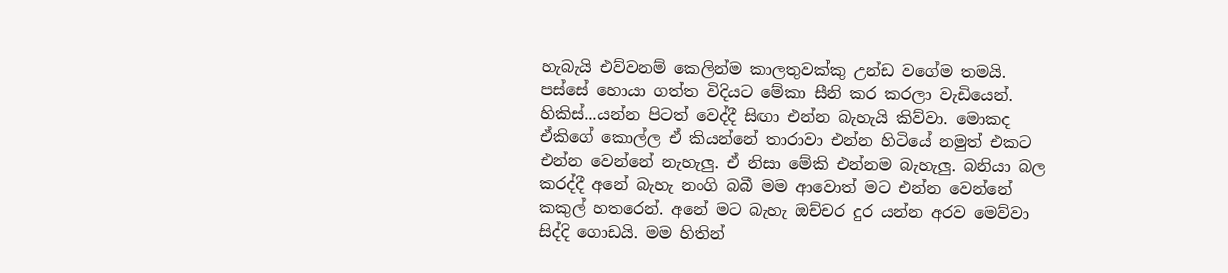හැබැයි එව්වනම් කෙලින්ම කාලතුවක්කු උන්ඩ වගේම තමයි. පස්සේ හොයා ගත්ත විදියට මේකා සීනි කර කරලා වැඩියෙන්. හිකිස්...යන්න පිටත් වෙද්දී සිඟා එන්න බැහැයි කිව්වා. මොකද ඒකිගේ කොල්ල ඒ කියන්නේ තාරාවා එන්න හිටියේ නමුත් එකට එන්න වෙන්නේ නැහැලු. ඒ නිසා මේකි එන්නම බැහැලු. බනියා බල කරද්දී අනේ බැහැ නංගි බබී මම ආවොත් මට එන්න වෙන්නේ කකුල් හතරෙන්. අනේ මට බැහැ ඔච්චර දුර යන්න අරව මෙව්වා සිද්දි ගොඩයි. මම හිතින්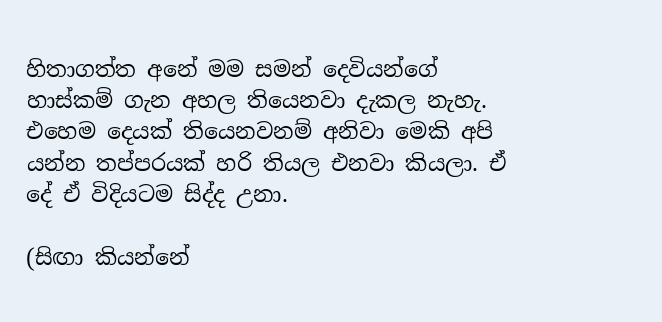හිතාගත්ත අනේ මම සමන් දෙවියන්ගේ හාස්කම් ගැන අහල තියෙනවා දැකල නැහැ. එහෙම දෙයක් තියෙනවනම් අනිවා මෙකි අපි යන්න තප්පරයක් හරි තියල එනවා කියලා. ඒ දේ ඒ විදියටම සිද්ද උනා.

(සිඟා කියන්නේ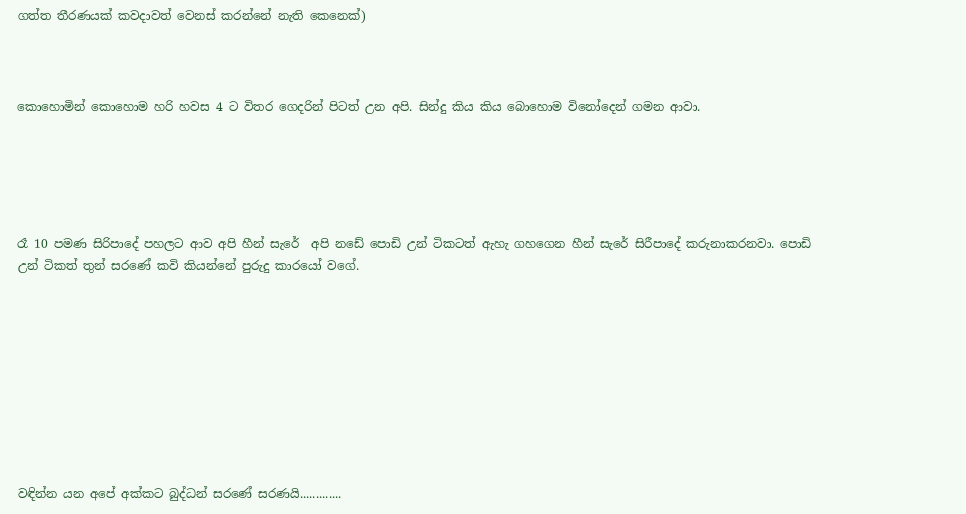ගත්ත තීරණයක් කවදාවත් වෙනස් කරන්නේ නැති කෙනෙක්)



කොහොමින් කොහොම හරි හවස 4 ට විතර ගෙදරින් පිටත් උන අපි. සින්දු කිය කිය බොහොම විනෝදෙන් ගමන ආවා.





රෑ 10 පමණ සිරිපාදේ පහලට ආව අපි හීන් සැරේ  අපි නඩේ පොඩි උන් ටිකටත් ඇහැ ගහගෙන හීන් සැරේ සිරීපාදේ කරුනාකරනවා. පොඩි උන් ටිකත් තුන් සරණේ කවි කියන්නේ පුරුදු කාරයෝ වගේ.









වඳින්න යන අපේ අක්කට බුද්ධන් සරණේ සරණයි.............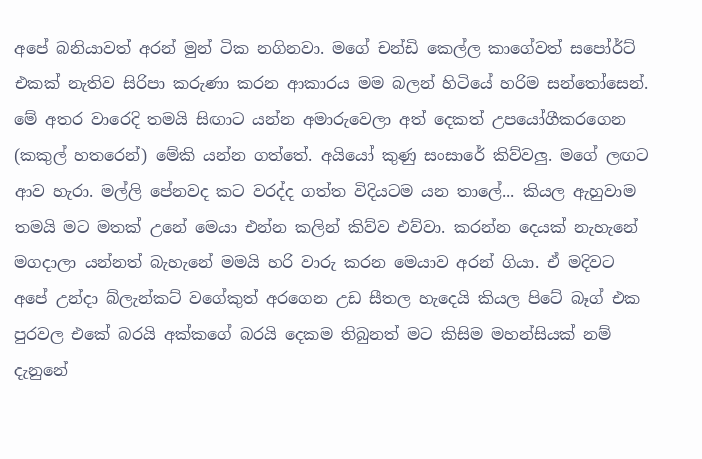අපේ බනියාවත් අරන් මුන් ටික නගිනවා. මගේ චන්ඩි කෙල්ල කාගේවත් සපෝර්ට් එකක් නැතිව සිරිපා කරුණා කරන ආකාරය මම බලන් හිටියේ හරිම සන්තෝසෙන්. මේ අතර වාරෙදි තමයි සිඟාට යන්න අමාරුවෙලා අත් දෙකත් උපයෝගීකරගෙන (කකුල් හතරෙන්) මේකි යන්න ගත්තේ. අයියෝ කුණු සංසාරේ කිව්වලු. මගේ ලඟට ආව හැරා. මල්ලි පේනවද කට වරද්ද ගත්ත විදියටම යන තාලේ... කියල ඇහුවාම තමයි මට මතක් උනේ මෙයා එන්න කලින් කිව්ව එව්වා. කරන්න දෙයක් නැහැනේ මගදාලා යන්නත් බැහැනේ මමයි හරි වාරු කරන මෙයාව අරන් ගියා. ඒ මදිවට අපේ උන්දා බ්ලැන්කට් වගේකුත් අරගෙන උඩ සීතල හැදෙයි කියල පිටේ බෑග් එක පුරවල එකේ බරයි අක්කගේ බරයි දෙකම තිබුනත් මට කිසිම මහන්සියක් නම් දැනුනේ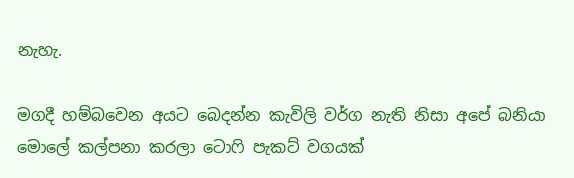නැහැ.

මගදී හම්බවෙන අයට බෙදන්න කැවිලි වර්ග නැති නිසා අපේ බනියා මොලේ කල්පනා කරලා ටොෆි පැකට් වගයක්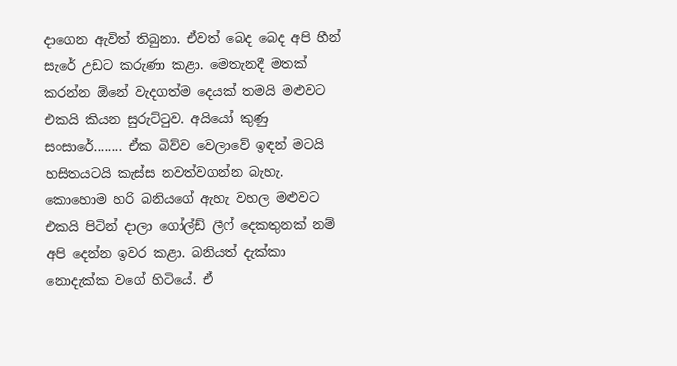දාගෙන ඇවිත් තිබුනා. ඒවත් බෙද බෙද අපි හීන් සැරේ උඩට කරුණා කළා. මෙතැනදී මතක් කරන්න ඕනේ වැදගත්ම දෙයක් තමයි මළුවට එකයි කියන සුරුට්ටුව. අයියෝ කුණු සංසාරේ........ ඒක බිව්ව වෙලාවේ ඉඳන් මටයි හසිතයටයි කැස්ස නවත්වගන්න බැහැ. කොහොම හරි බනියගේ ඇහැ වහල මළුවට එකයි පිටින් දාලා ගෝල්ඩ් ලීෆ් දෙකතුනක් නම් අපි දෙන්න ඉවර කළා. බනියත් දැක්කා නොදැක්ක වගේ හිටියේ. ඒ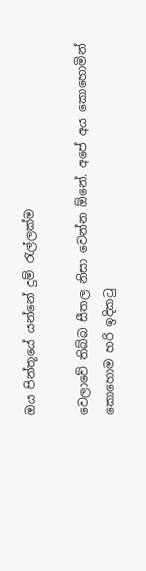ඔය පින්තූයේ යන්නේ දුම් රැල්ලක්ම

වෙලාවේ තිබ්බ සීතල නිසා වෙන්න ඕනේ. අපේ අය කොහොමින් කොහොම හරි ඉදිකටු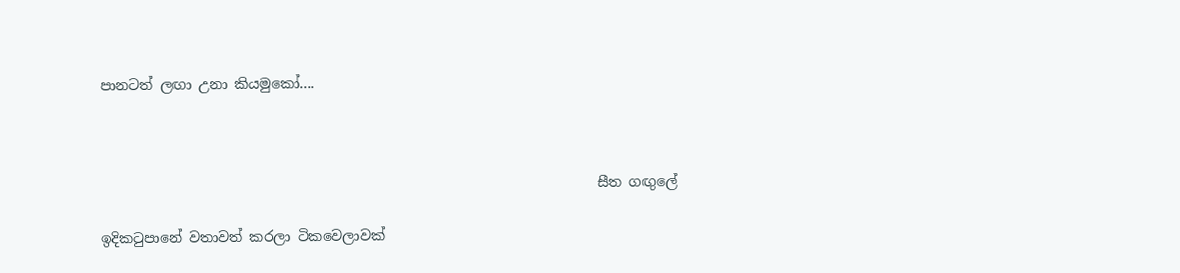පානටත් ලඟා උනා කියමුකෝ....



                                                                       සීත ගඟුලේ

ඉදිකටුපානේ වතාවත් කරලා ටිකවෙලාවක්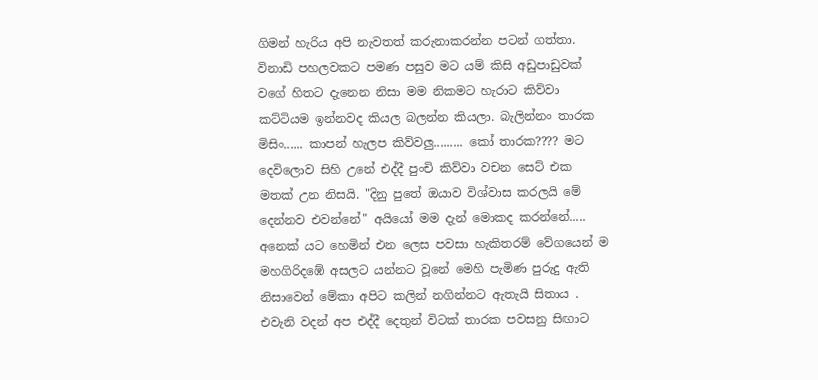ගිමන් හැරිය අපි නැවතත් කරුනාකරන්න පටන් ගත්තා. විනාඩි පහලවකට පමණ පසුව මට යම් කිසි අඩුපාඩුවක් වගේ හිතට දැනෙන නිසා මම නිකමට හැරාට කිව්වා කට්ටියම ඉන්නවද කියල බලන්න කියලා. බැලින්නං තාරක මිසිං...... කාපන් හැලප කිව්වලු......... කෝ තාරක???? මට දෙවිලොව සිහි උනේ එද්දී පුංචි කිව්වා වචන සෙට් එක මතක් උන නිසයි. "දිනු පුතේ ඔයාව විශ්වාස කරලයි මේ දෙන්නව එවන්නේ" අයියෝ මම දැන් මොකද කරන්නේ..... අනෙක් යට හෙමින් එන ලෙස පවසා හැකිතරම් වේගයෙන් ම  මහගිරිදඹේ අසලට යන්නට වූනේ මෙහි පැමිණ පුරුදු ඇති නිසාවෙන් මේකා අපිට කලින් නගින්නට ඇතැයි සිතාය . එවැනි වදන් අප එද්දී දෙතුන් විටක් තාරක පවසනු සිඟාට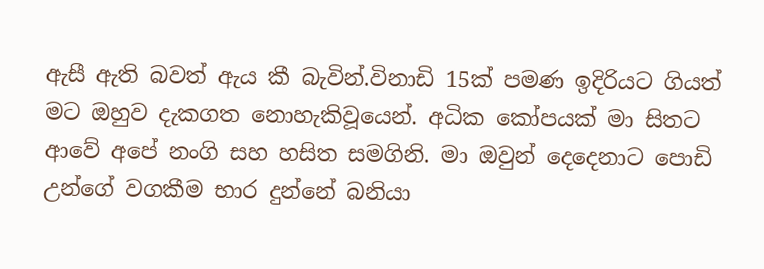ඇසී ඇති බවත් ඇය කී බැවින්.විනාඩි 15ක් පමණ ඉදිරියට ගියත් මට ඔහුව දැකගත නොහැකිවූයෙන්. අධික කෝපයක් මා සිතට ආවේ අපේ නංගි සහ හසිත සමගිනි. මා ඔවුන් දෙදෙනාට පොඩි උන්ගේ වගකීම භාර දුන්නේ බනියා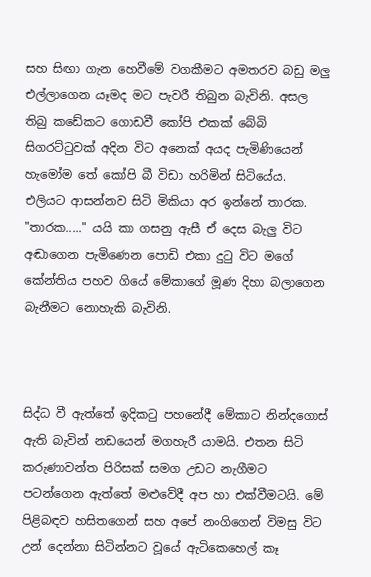සහ සිඟා ගැන හෙවීමේ වගකීමට අමතරව බඩු මලු එල්ලාගෙන යෑමද මට පැවරී තිබුන බැවිනි. අසල තිබු කඩේකට ගොඩවී කෝපි එකක් බේබි සිගරට්ටුවක් අදින විට අනෙක් අයද පැමිණියෙන් හැමෝම තේ කෝපි බී විඩා හරිමින් සිටියේය. එලියට ආසන්නව සිටි මිකියා අර ඉන්නේ තාරක. "තාරක....." යයි කා ගසනු ඇසී ඒ දෙස බැලු විට අඬාගෙන පැමිණෙන පොඩි එකා දුටු විට මගේ කේන්තිය පහව ගියේ මේකාගේ මූණ දිහා බලාගෙන බැනීමට නොහැකි බැවිනි.



සිද්ධ වී ඇත්තේ ඉදිකටු පහනේදී මේකාට නින්දගොස් ඇති බැවින් නඩයෙන් මගහැරී යාමයි. එතන සිටි කරුණාවන්ත පිරිසක් සමග උඩට නැගීමට පටන්ගෙන ඇත්තේ මළුවේදී අප හා එක්වීමටයි. මේ පිළිබඳව හසිතගෙන් සහ අපේ නංගිගෙන් විමසු විට උන් දෙන්නා සිටින්නට වූයේ ඇටිකෙහෙල් කෑ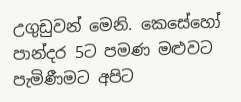උගුඩුවන් මෙනි. කෙසේහෝ පාන්දර 5ට පමණ මළුවට පැමිණීමට අපිට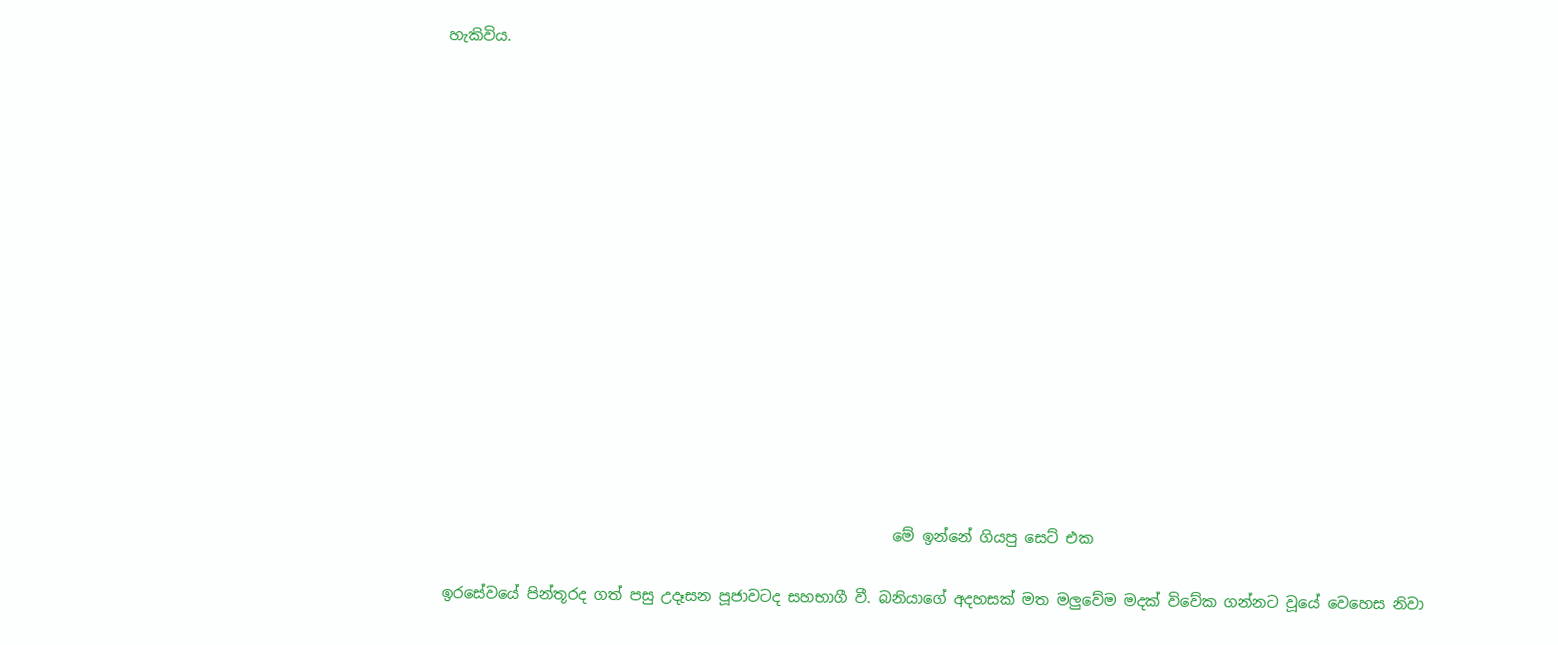හැකිවිය.















                                                            මේ ඉන්නේ ගියපු සෙට් එක

ඉරසේවයේ පින්තූරද ගත් පසු උදෑසන පූජාවටද සහභාගී වී. බනියාගේ අදහසක් මත මලුවේම මදක් විවේක ගන්නට වූයේ වෙහෙස නිවා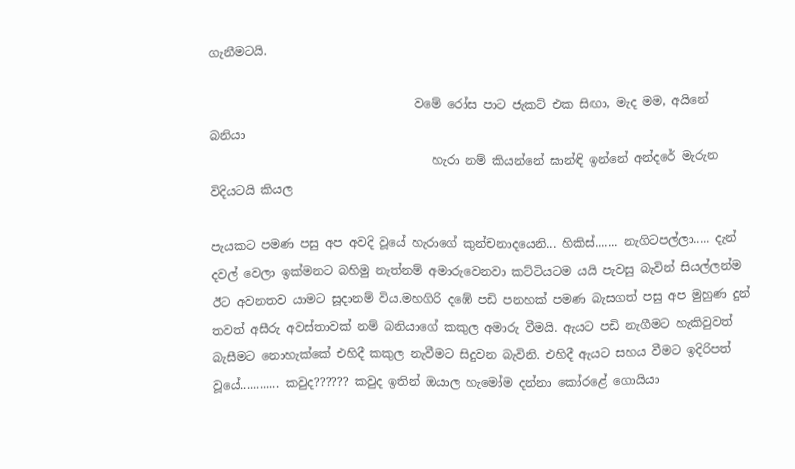ගැනීමටයි.

                                  වමේ රෝස පාට ජැකට් එක සිඟා, මැද මම, අයිනේ බනියා
                                     හැරා නම් කියන්නේ ඝාන්ඳි ඉන්නේ අන්දරේ මැරුන විදියටයි කියල

පැයකට පමණ පසු අප අවදි වූයේ හැරාගේ කුන්චනාදයෙනි... හිකිස්....... නැගිටපල්ලා..... දැන් දවල් වෙලා ඉක්මනට බහිමු නැත්නම් අමාරුවෙනවා කට්ටියටම යයි පැවසු බැවින් සියල්ලන්ම ඊට අවනතව යාමට සූදානම් විය.මහගිරි දඹේ පඩි පනහක් පමණ බැසගත් පසු අප මුහුණ දුන් තවත් අසීරු අවස්තාවක් නම් බනියාගේ කකුල අමාරු වීමයි. ඇයට පඩි නැගීමට හැකිවුවත් බැසීමට නොහැක්කේ එහිදී කකුල නැවීමට සිදුවන බැවිනි. එහිදී ඇයට සහය වීමට ඉදිරිපත් වූයේ............ කවුද?????? කවුද ඉතින් ඔයාල හැමෝම දන්නා කෝරළේ ගොයියා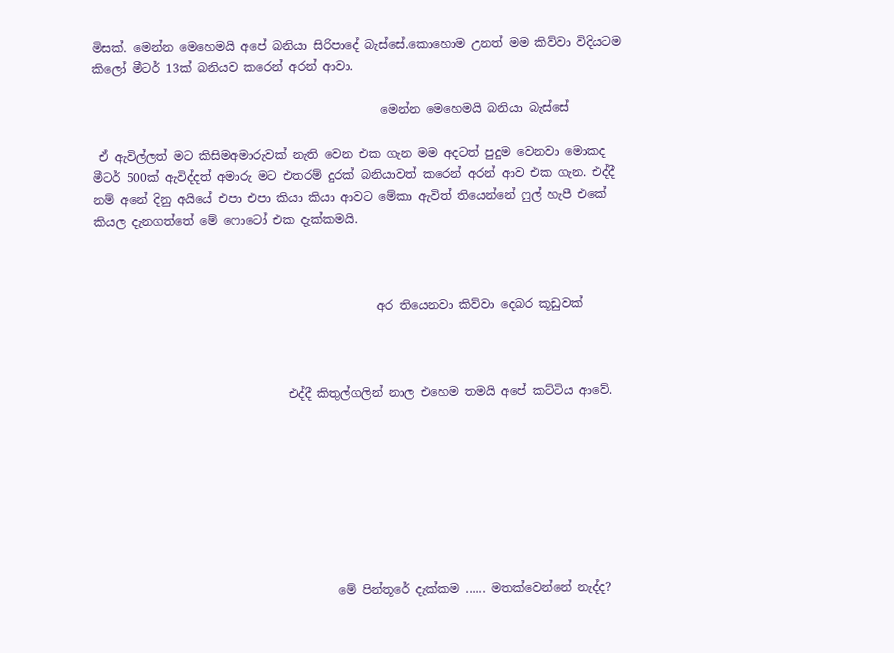මිසක්. මෙන්න මෙහෙමයි අපේ බනියා සිරිපාදේ බැස්සේ.කොහොම උනත් මම කිව්වා විදියටම කිලෝ මීටර් 13ක් බනියව කරෙන් අරන් ආවා.

                                                මෙන්න මෙහෙමයි බනියා බැස්සේ

 ඒ ඇවිල්ලත් මට කිසිමඅමාරුවක් නැති වෙන එක ගැන මම අදටත් පුදුම වෙනවා මොකද මීටර් 500ක් ඇවිද්දත් අමාරු මට එතරම් දුරක් බනියාවත් කරෙන් අරන් ආව එක ගැන. එද්දී නම් අනේ දිනු අයියේ එපා එපා කියා කියා ආවට මේකා ඇවිත් තියෙන්නේ ෆුල් හැපී එකේ කියල දැනගත්තේ මේ ෆොටෝ එක දැක්කමයි.



                                               අර තියෙනවා කිව්වා දෙබර කූඩුවක්



                                එද්දී කිතුල්ගලින් නාල එහෙම තමයි අපේ කට්ටිය ආවේ.








                                        මේ පින්තූරේ දැක්කම ...... මතක්වෙන්නේ නැද්ද?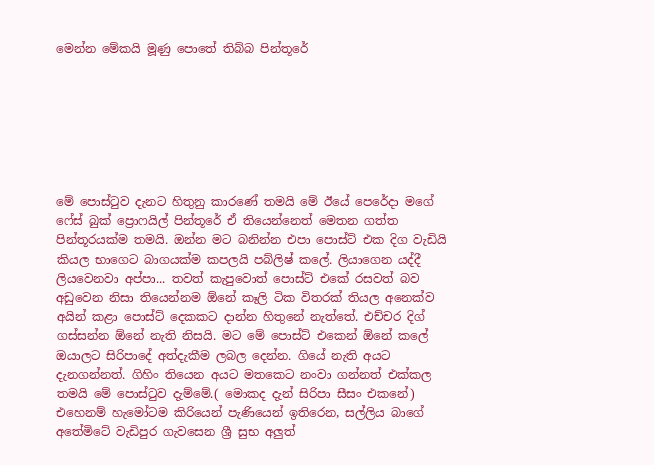මෙන්න මේකයි මූණු පොතේ තිබ්බ පින්තූරේ







මේ පොස්ටුව දැනට හිතුනු කාරණේ තමයි මේ ඊයේ පෙරේදා මගේ ෆේස් බුක් ප්‍රොෆයිල් පින්තූරේ ඒ තියෙන්නෙත් මෙතන ගත්ත පින්තූරයක්ම තමයි. ඔන්න මට බනින්න එපා පොස්ට් එක දිග වැඩියි කියල භාගෙට බාගයක්ම කපලයි පබ්ලිෂ් කලේ. ලියාගෙන යද්දී ලියවෙනවා අප්පා... තවත් කැපුවොත් පොස්ට් එකේ රසවත් බව අඩුවෙන නිසා තියෙන්නම ඕනේ කෑලි ටික විතරක් තියල අනෙක්ව අයින් කළා පොස්ට් දෙකකට දාන්න හිතුනේ නැත්තේ. එච්චර දිග් ගස්සන්න ඕනේ නැති නිසයි. මට මේ පොස්ට් එකෙන් ඕනේ කලේ ඔයාලට සිරිපාදේ අත්දැකීම ලබල දෙන්න. ගියේ නැති අයට දැනගන්නත්. ගිහිං තියෙන අයට මතකෙට නංවා ගන්නත් එක්කල තමයි මේ පොස්ටුව දැම්මේ.( මොකද දැන් සිරිපා සීසං එකනේ) එහෙනම් හැමෝටම කිරියෙන් පැණියෙන් ඉතිරෙන, සල්ලිය බාගේ අතේමිටේ වැඩිපුර ගැවසෙන ශ්‍රී සුභ අලුත්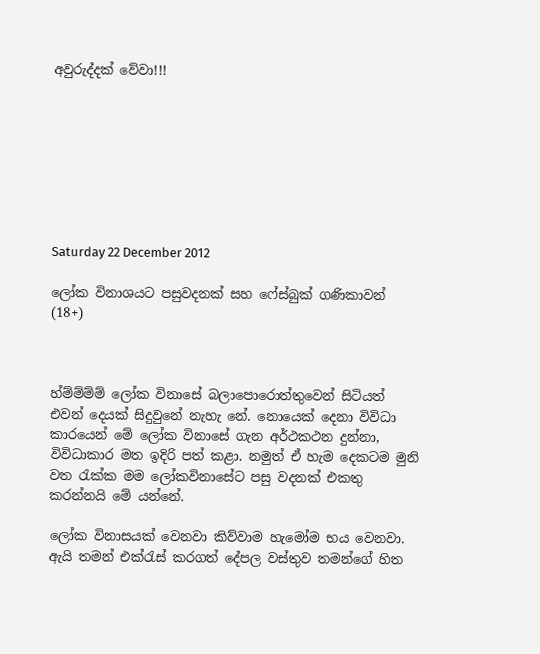අවුරුද්දක් වේවා!!!








Saturday 22 December 2012

ලෝක විනාශයට පසුවදනක් සහ ෆේස්බුක් ගණිකාවන් (18+)



හ්ම්ම්ම්ම් ලෝක විනාසේ බලාපොරොත්තුවෙන් සිටියත් එවන් දෙයක් සිදුවුනේ නැහැ නේ. නොයෙක් දෙනා විවිධා කාරයෙන් මේ ලෝක විනාසේ ගැන අර්ථකථන දුන්නා, විවිධාකාර මත ඉදිරි පත් කළා. නමුත් ඒ හැම දෙකටම මුනි වත රැක්ක මම ලෝකවිනාසේට පසු වදනක් එකතු කරන්නයි මේ යන්නේ.

ලෝක විනාසයක් වෙනවා කිව්වාම හැමෝම භය වෙනවා. ඇයි තමන් එක්රැස් කරගත් දේපල වස්තුව තමන්ගේ හිත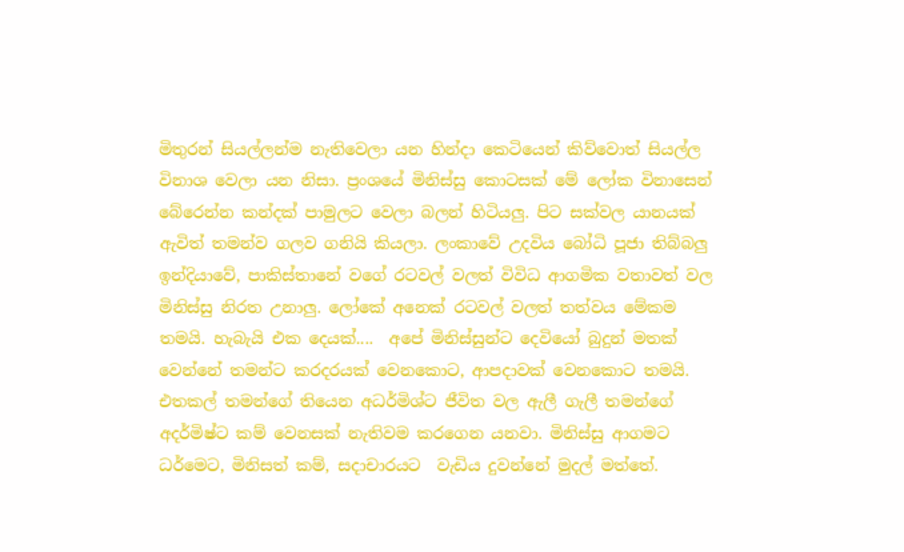මිතුරන් සියල්ලන්ම නැතිවෙලා යන හින්දා කෙටියෙන් කිව්වොත් සියල්ල විනාශ වෙලා යන නිසා. ප්‍රංශයේ මිනිස්සු කොටසක් මේ ලෝක විනාසෙන් බේරෙන්න කන්දක් පාමුලට වෙලා බලන් හිටියලු. පිට සක්වල යානයක් ඇවිත් තමන්ව ගලව ගනියි කියලා. ලංකාවේ උදවිය බෝධි පූජා තිබ්බලු ඉන්දියාවේ, පාකිස්තානේ වගේ රටවල් වලත් විවිධ ආගමික වතාවත් වල මිනිස්සු නිරත උනාලු. ලෝකේ අනෙක් රටවල් වලත් තත්වය මේකම තමයි. හැබැයි එක දෙයක්....  අපේ මිනිස්සුන්ට දෙවියෝ බුදුන් මතක් වෙන්නේ තමන්ට කරදරයක් වෙනකොට, ආපදාවක් වෙනකොට තමයි. එතකල් තමන්ගේ තියෙන අධර්මිශ්ට ජීවිත වල ඇලී ගැලී තමන්ගේ අදර්මිෂ්ට කම් වෙනසක් නැතිවම කරගෙන යනවා. මිනිස්සු ආගමට ධර්මෙට, මිනිසත් කම්, සදාචාරයට  වැඩිය දුවන්නේ මුදල් මත්තේ.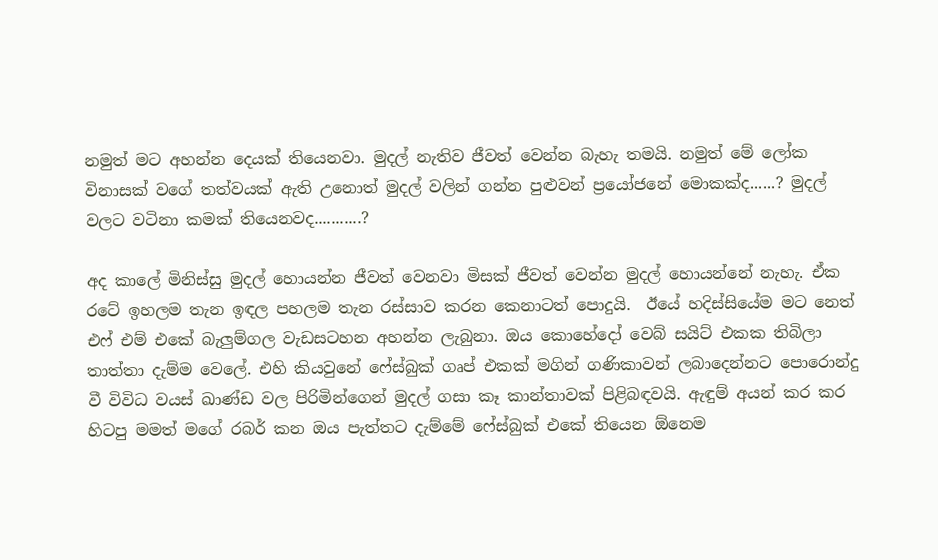නමුත් මට අහන්න දෙයක් තියෙනවා. මුදල් නැතිව ජීවත් වෙන්න බැහැ තමයි. නමුත් මේ ලෝක විනාසක් වගේ තත්වයක් ඇති උනොත් මුදල් වලින් ගන්න පුළුවන් ප්‍රයෝජනේ මොකක්ද......? මුදල් වලට වටිනා කමක් තියෙනවද...........?

අද කාලේ මිනිස්සු මුදල් හොයන්න ජීවත් වෙනවා මිසක් ජීවත් වෙන්න මුදල් හොයන්නේ නැහැ. ඒක රටේ ඉහලම තැන ඉඳල පහලම තැන රස්සාව කරන කෙනාටත් පොදුයි.  ඊයේ හදිස්සියේම මට නෙත් එෆ් එම් එකේ බැලුම්ගල වැඩසටහන අහන්න ලැබුනා. ඔය කොහේදෝ වෙබ් සයිට් එකක තිබිලා තාත්තා දැම්ම වෙලේ. එහි කියවුනේ ෆේස්බුක් ගෘප් එකක් මගින් ගණිකාවන් ලබාදෙන්නට පොරොන්දු වී විවිධ වයස් ඛාණ්ඩ වල පිරිමින්ගෙන් මුදල් ගසා කෑ කාන්තාවක් පිළිබඳවයි. ඇඳුම් අයන් කර කර හිටපු මමත් මගේ රබර් කන ඔය පැත්තට දැම්මේ ෆේස්බුක් එකේ තියෙන ඕනෙම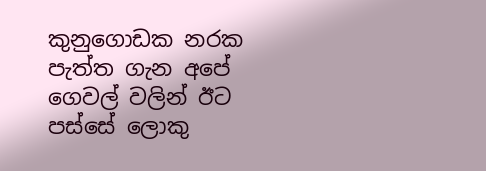කුනුගොඩක නරක පැත්ත ගැන අපේ ගෙවල් වලින් ඊට පස්සේ ලොකු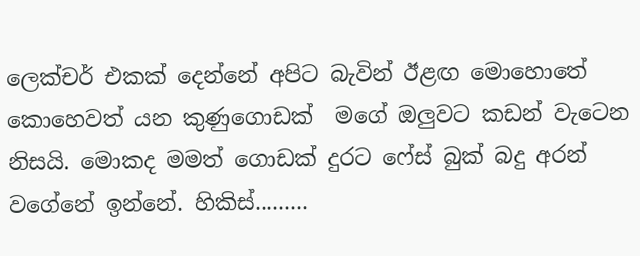ලෙක්චර් එකක් දෙන්නේ අපිට බැවින් ඊළඟ මොහොතේ කොහෙවත් යන කුණුගොඩක්  මගේ ඔලුවට කඩන් වැටෙන නිසයි. මොකද මමත් ගොඩක් දුරට ෆේස් බුක් බදු අරන් වගේනේ ඉන්නේ. හිකිස්.........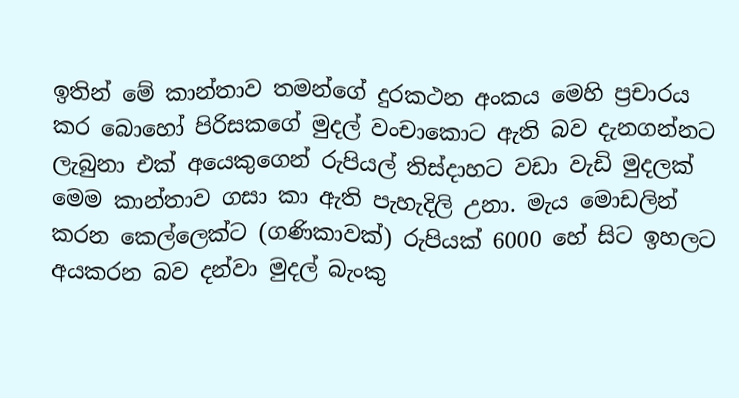ඉතින් මේ කාන්තාව තමන්ගේ දුරකථන අංකය මෙහි ප්‍රචාරය කර බොහෝ පිරිසකගේ මුදල් වංචාකොට ඇති බව දැනගන්නට ලැබුනා එක් අයෙකුගෙන් රුපියල් තිස්දාහට වඩා වැඩි මුදලක් මෙම කාන්තාව ගසා කා ඇති පැහැදිලි උනා. මැය මොඩලින් කරන කෙල්ලෙක්ට (ගණිකාවක්) රුපියක් 6000 හේ සිට ඉහලට අයකරන බව දන්වා මුදල් බැංකු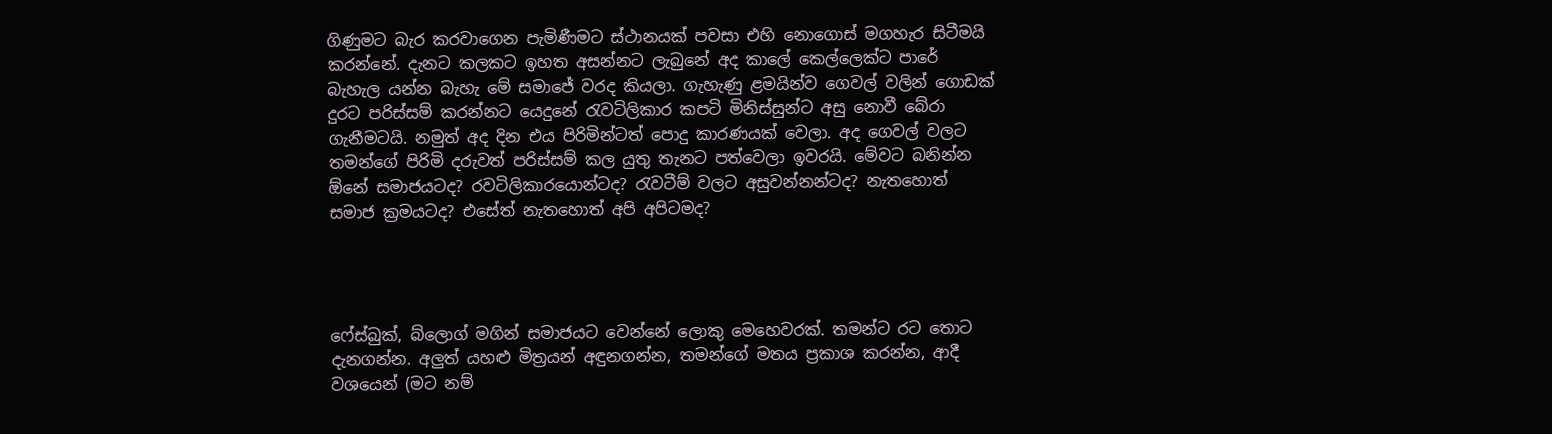ගිණුමට බැර කරවාගෙන පැමිණීමට ස්ථානයක් පවසා එහි නොගොස් මගහැර සිටීමයි කරන්නේ. දැනට කලකට ඉහත අසන්නට ලැබුනේ අද කාලේ කෙල්ලෙක්ට පාරේ බැහැල යන්න බැහැ මේ සමාජේ වරද කියලා. ගැහැණු ළමයින්ව ගෙවල් වලින් ගොඩක් දුරට පරිස්සම් කරන්නට යෙදුනේ රැවටිලිකාර කපටි මිනිස්සුන්ට අසු නොවී බේරා ගැනීමටයි. නමුත් අද දින එය පිරිමින්ටත් පොදු කාරණයක් වෙලා. අද ගෙවල් වලට තමන්ගේ පිරිමි දරුවත් පරිස්සම් කල යුතු තැනට පත්වෙලා ඉවරයි. මේවට බනින්න ඕනේ සමාජයටද? රවටිලිකාරයොන්ටද? රැවටීම් වලට අසුවන්නන්ටද? නැතහොත් සමාජ ක්‍රමයටද? එසේත් නැතහොත් අපි අපිටමද?




ෆේස්බුක්, බ්ලොග් මගින් සමාජයට වෙන්නේ ලොකු මෙහෙවරක්. තමන්ට රට තොට දැනගන්න. අලුත් යහළු මිත්‍රයන් අඳුනගන්න, තමන්ගේ මතය ප්‍රකාශ කරන්න, ආදී වශයෙන් (මට නම්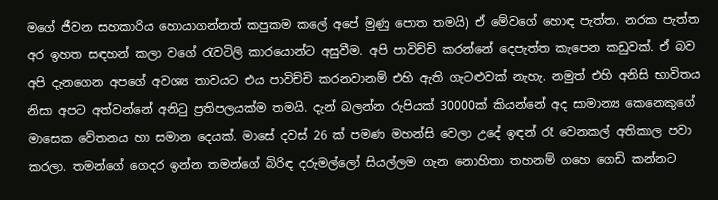මගේ ජීවන සහකාරිය හොයාගන්නත් කපුකම කලේ අපේ මුණු පොත තමයි) ඒ මේවගේ හොඳ පැත්ත. නරක පැත්ත අර ඉහත සඳහන් කලා වගේ රැවටිලි කාරයොන්ට අසුවීම. අපි පාවිච්චි කරන්නේ දෙපැත්ත කැපෙන කඩුවක්. ඒ බව අපි දැනගෙන අපගේ අවශ්‍ය තාවයට එය පාවිච්චි කරනවානම් එහි ඇති ගැටළුවක් නැහැ. නමුත් එහි අනිසි භාවිතය නිසා අපට අත්වන්නේ අනිටු ප්‍රතිපලයක්ම තමයි. දැන් බලන්න රුපියක් 30000ක් කියන්නේ අද සාමාන්‍ය කෙනෙකුගේ මාසෙක වේතනය හා සමාන දෙයක්. මාසේ දවස් 26 ක් පමණ මහන්සි වෙලා උදේ ඉඳන් රෑ වෙනකල් අතිකාල පවා කරලා. තමන්ගේ ගෙදර ඉන්න තමන්ගේ බිරිඳ දරුමල්ලෝ සියල්ලම ගැන නොහිතා තහනම් ගහෙ ගෙඩි කන්නට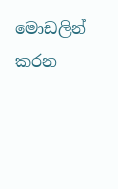මොඩලින් කරන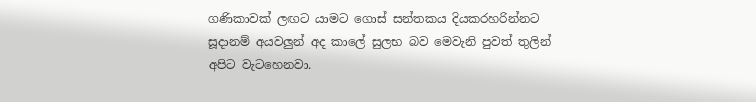ගණිකාවක් ලඟට යාමට ගොස් සන්තකය දියකරහරින්නට සූදානම් අයවලුන් අද කාලේ සුලභ බව මෙවැනි පුවත් තුලින් අපිට වැටහෙනවා.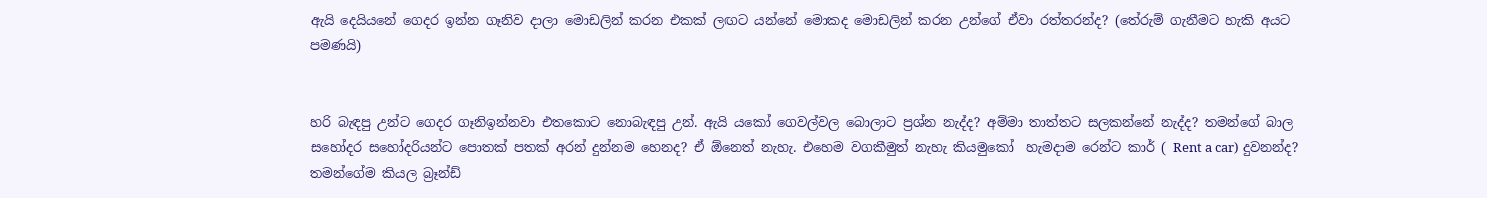ඇයි දෙයියනේ ගෙදර ඉන්න ගෑනිව දාලා මොඩලින් කරන එකක් ලඟට යන්නේ මොකද මොඩලින් කරන උන්ගේ ඒවා රත්තරන්ද? (තේරුම් ගැනීමට හැකි අයට පමණයි)


හරි බැඳපු උන්ට ගෙදර ගෑනිඉන්නවා එතකොට නොබැඳපු උන්. ඇයි යකෝ ගෙවල්වල බොලාට ප්‍රශ්න නැද්ද? අම්මා තාත්තට සලකන්නේ නැද්ද? තමන්ගේ බාල සහෝදර සහෝදරියන්ට පොතක් පතක් අරන් දුන්නම හෙනද? ඒ ඕනෙත් නැහැ. එහෙම වගකීමුත් නැහැ කියමුකෝ  හැමදාම රෙන්ට කාර් ( Rent a car) දුවනන්ද? තමන්ගේම කියල බ්‍රෑන්ඩ්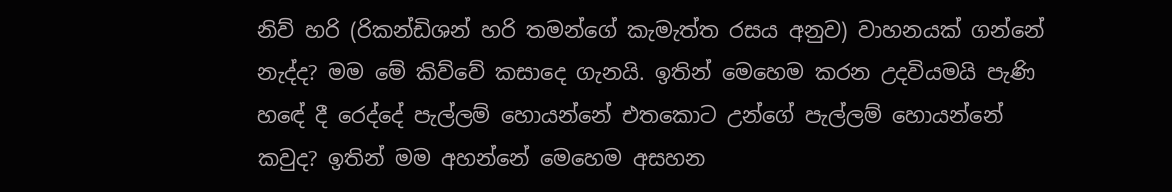නිව් හරි (රිකන්ඩිශන් හරි තමන්ගේ කැමැත්ත රසය අනුව) වාහනයක් ගන්නේ නැද්ද? මම මේ කිව්වේ කසාදෙ ගැනයි. ඉතින් මෙහෙම කරන උදවියමයි පැණි හඳේ දී රෙද්දේ පැල්ලම් හොයන්නේ එතකොට උන්ගේ පැල්ලම් හොයන්නේ කවුද? ඉතින් මම අහන්නේ මෙහෙම අසහන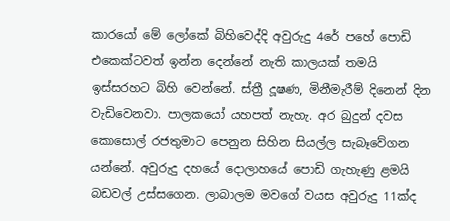කාරයෝ මේ ලෝකේ බිහිවෙද්දි අවුරුදු 4රේ පහේ පොඩි එකෙක්ටවත් ඉන්න දෙන්නේ නැති කාලයක් තමයි ඉස්සරහට බිහි වෙන්නේ. ස්ත්‍රී දූෂණ, මිනීමැරීම් දිනෙන් දින වැඩිවෙනවා. පාලකයෝ යහපත් නැහැ. අර බුදුන් දවස කොසොල් රජතුමාට පෙනුන සිහින සියල්ල සැබෑවේගන යන්නේ. අවුරුදු දහයේ දොලාහයේ පොඩි ගැහැණු ළමයි බඩවල් උස්සගෙන. ලාබාලම මවගේ වයස අවුරුදු 11ක්ද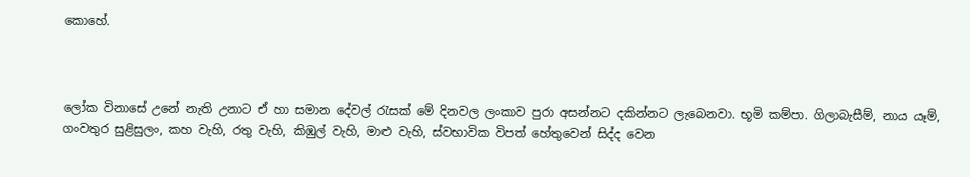කොහේ.



ලෝක විනාසේ උනේ නැති උනාට ඒ හා සමාන දේවල් රැසක් මේ දිනවල ලංකාව පුරා අසන්නට දකින්නට ලැබෙනවා. භූමි කම්පා. ගිලාබැසීම්, නාය යෑම්, ගංවතුර සුළිසුලං, කහ වැහි, රතු වැහි, කිඹුල් වැහි, මාළු වැහි, ස්වභාවික විපත් හේතුවෙන් සිද්ද වෙන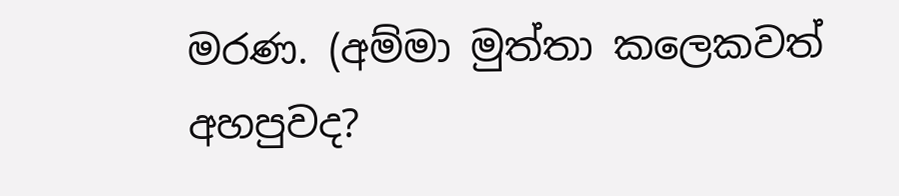මරණ. (අම්මා මුත්තා කලෙකවත් අහපුවද?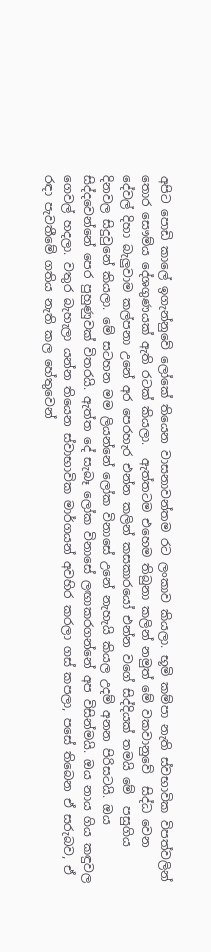අපිට පොඩි කාලේ ඉගැන්නුවේ ලෝකේ තියෙන වාසනාවන්තම රට ලංකාව කියලා. භූමි කම්පා නැති ස්වභාවික විපත්වලින් තොර සෞම්ය දේශගුණයක් ඇති රටක් කියලා.  ඇත්තටම එහෙම තිබුනා කලින් නමුත් මේ වකවානුවේ  සිද්ධ වෙන දේවල් දිහා බැලුවාම කල්පනා උනේ අර පෙරහැර එන්න කලින් කසකාරයෝ එන්න වගේ සිද්දියක් තමයි මේ  පසුගිය දිනවල සිදුවුනේ කියලා. මේ සටහන මම ලියන්නේ ලෝක විනාසේ උනේ නැහැයි කියල උදම් අනන පිරිසටයි. ඔය සිද්දවෙන්නේ පෙර පුහුණුවක් විතරයි. ඇත්ත දේ සැබෑ ලෝක විනාසේ ලඟාකරගන්නේ අප විසින්මයි. ඔය නාය ගිය කඳුවල ගෙවල් හදලා. වතුර බැහැලා යන්න තියෙන ස්වාභාවික මාර්ගයන් අවහිර කරලා ගස් කපලා, පසේ තිබෙන ඒ සරුබව, ඒ රඳා පැවතීමේ ගතිය නැති කල හේතුවෙන්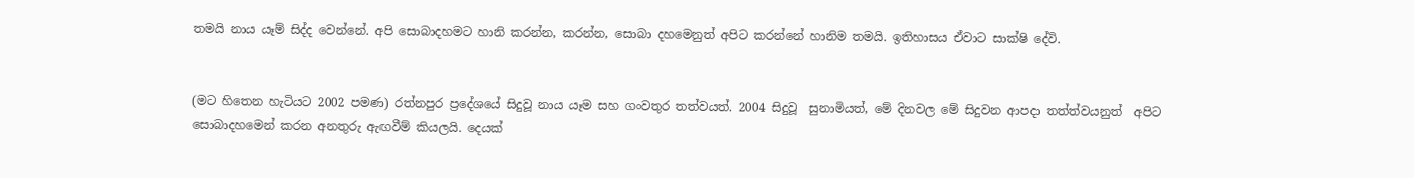තමයි නාය යෑම් සිද්ද වෙන්නේ. අපි සොබාදහමට හානි කරන්න, කරන්න, සොබා දහමෙනුත් අපිට කරන්නේ හානිම තමයි. ඉතිහාසය ඒවාට සාක්ෂි දේවි.


(මට හිතෙන හැටියට 2002 පමණ) රත්නපුර ප්‍රදේශයේ සිදුවූ නාය යෑම සහ ගංවතුර තත්වයත්. 2004 සිදුවූ  සුනාමියත්, මේ දිනවල මේ සිදුවන ආපදා තත්ත්වයනුත්  අපිට සොබාදහමෙන් කරන අනතුරු ඇඟවීම් කියලයි. දෙයක්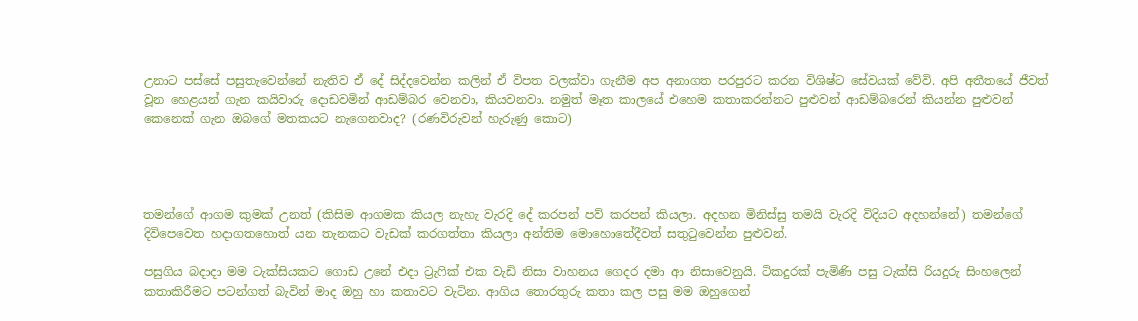උනාට පස්සේ පසුතැවෙන්නේ නැතිව ඒ දේ සිද්දවෙන්න කලින් ඒ විපත වලක්වා ගැනීම අප අනාගත පරපුරට කරන විශිෂ්ට සේවයක් වේවි. අපි අතීතයේ ජීවත් වූන හෙළයන් ගැන කයිවාරු දොඩවමින් ආඩම්බර වෙනවා, කියවනවා. නමුත් මෑත කාලයේ එහෙම කතාකරන්නට පුළුවන් ආඩම්බරෙන් කියන්න පුළුවන් කෙනෙක් ගැන ඔබගේ මතකයට නැගෙනවාද? (රණවිරුවන් හැරුණු කොට)




තමන්ගේ ආගම කුමක් උනත් (කිසිම ආගමක කියල නැහැ වැරදි දේ කරපන් පව් කරපන් කියලා. අදහන මිනිස්සු තමයි වැරදි විදියට අදහන්නේ) තමන්ගේ දිවිපෙවෙත හදාගතහොත් යන තැනකට වැඩක් කරගත්තා කියලා අන්තිම මොහොතේදීවත් සතුටුවෙන්න පුළුවන්.

පසුගිය බදාදා මම ටැක්සියකට ගොඩ උනේ එදා ට්‍රැෆික් එක වැඩි නිසා වාහනය ගෙදර දමා ආ නිසාවෙනුයි. ටිකදුරක් පැමිණි පසු ටැක්සි රියදුරු සිංහලෙන් කතාකිරීමට පටන්ගත් බැවින් මාද ඔහු හා කතාවට වැටින. ආගිය තොරතුරු කතා කල පසු මම ඔහුගෙන්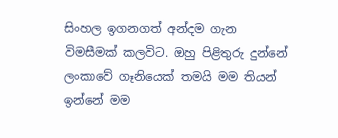සිංහල ඉගනගත් අන්දම ගැන විමසීමක් කලවිට. ඔහු පිළිතුරු දුන්නේ ලංකාවේ ගෑනියෙක් තමයි මම තියන් ඉන්නේ මම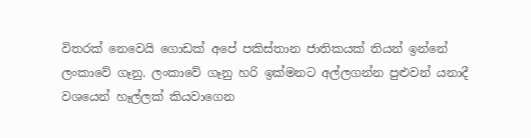විතරක් නෙවෙයි ගොඩක් අපේ පකිස්තාන ජාතිකයක් තියන් ඉන්නේ ලංකාවේ ගෑනු. ලංකාවේ ගෑනු හරි ඉක්මනට අල්ලගන්න පුළුවන් යනාදී වශයෙන් හෑල්ලක් කියවාගෙන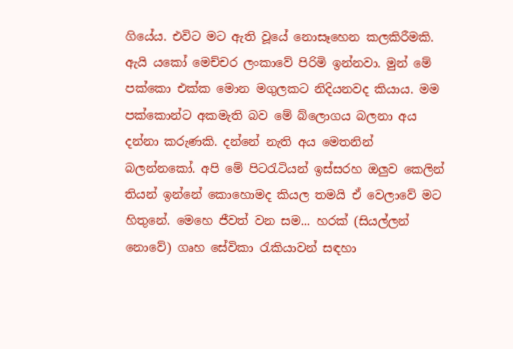ගියේය. එවිට මට ඇති වූයේ නොසෑහෙන කලකිරීමකි. ඇයි යකෝ මෙච්චර ලංකාවේ පිරිමි ඉන්නවා. මුන් මේ පක්කො එක්ක මොන මගුලකට නිදියනවද කියාය. මම පක්කොන්ට අකමැති බව මේ බ්ලොගය බලනා අය දන්නා කරුණකි. දන්නේ නැති අය මෙතනින් බලන්නකෝ. අපි මේ පිටරැටියන් ඉස්සරහ ඔලුව කෙලින් තියන් ඉන්නේ කොහොමද කියල තමයි ඒ වෙලාවේ මට හිතුනේ. මෙහෙ ජීවත් වන සම... හරක් (සියල්ලන් නොවේ) ගෘහ සේවිකා රැකියාවන් සඳහා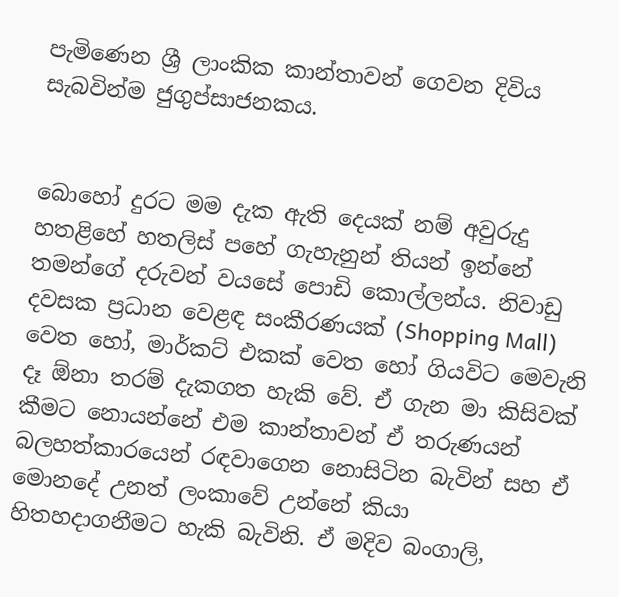පැමිණෙන ශ්‍රී ලාංකික කාන්තාවන් ගෙවන දිවිය සැබවින්ම ජුගුප්සාජනකය.


බොහෝ දුරට මම දැක ඇති දෙයක් නම් අවුරුදු හතළිහේ හතලිස් පහේ ගැහැනුන් තියන් ඉන්නේ තමන්ගේ දරුවන් වයසේ පොඩි කොල්ලන්ය. නිවාඩු දවසක ප්‍රධාන වෙළඳ සංකීරණයක් (Shopping Mall) වෙත හෝ, මාර්කට් එකක් වෙත හෝ ගියවිට මෙවැනි දෑ ඕනා තරම් දැකගත හැකි වේ. ඒ ගැන මා කිසිවක් කීමට නොයන්නේ එම කාන්තාවන් ඒ තරුණයන් බලහත්කාරයෙන් රඳවාගෙන නොසිටින බැවින් සහ ඒ මොනදේ උනත් ලංකාවේ උන්නේ කියා හිතහදාගනීමට හැකි බැවිනි. ඒ මදිව බංගාලි,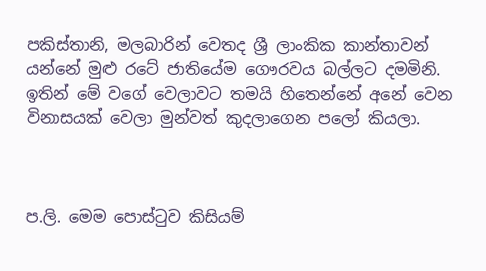පකිස්තානි, මලබාරින් වෙතද ශ්‍රී ලාංකික කාන්තාවන් යන්නේ මුළු රටේ ජාතියේම ගෞරවය බල්ලට දමමිනි. ඉතින් මේ වගේ වෙලාවට තමයි හිතෙන්නේ අනේ වෙන විනාසයක් වෙලා මුන්වත් කුදලාගෙන පලෝ කියලා.



ප.ලි. මෙම පොස්ටුව කිසියම්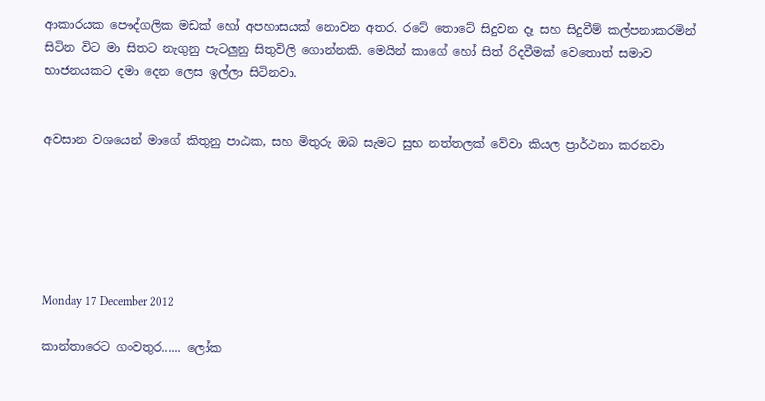ආකාරයක පෞද්ගලික මඩක් හෝ අපහාසයක් නොවන අතර. රටේ තොටේ සිදුවන දෑ සහ සිදුවීම් කල්පනාකරමින් සිටින විට මා සිතට නැගුනු පැටලුනු සිතුවිලි ගොන්නකි. මෙයින් කාගේ හෝ සිත් රිදවීමක් වෙතොත් සමාව භාජනයකට දමා දෙන ලෙස ඉල්ලා සිටිනවා.


අවසාන වශයෙන් මාගේ කිතුනු පාඨක, සහ මිතුරු ඔබ සැමට සුභ නත්තලක් වේවා කියල ප්‍රාර්ථනා කරනවා






Monday 17 December 2012

කාන්තාරෙට ගංවතුර...... ලෝක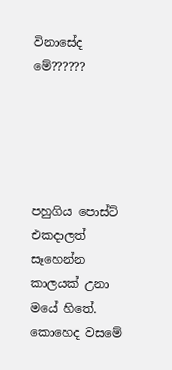විනාසේද මේ??????





පහුගිය පොස්ට් එකදාලත් සෑහෙන්න කාලයක් උනා මයේ හිතේ. කොහෙද වසමේ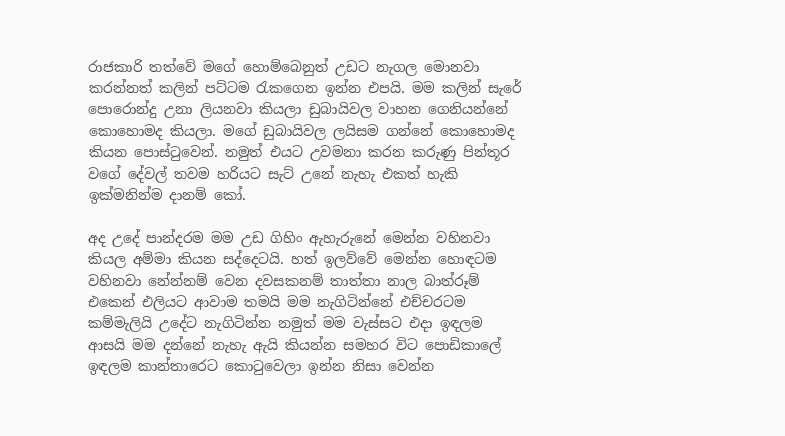රාජකාරි තත්වේ මගේ හොම්බෙනුත් උඩට නැගල මොනවා කරන්නත් කලින් පට්ටම රැකගෙන ඉන්න එපයි. මම කලින් සැරේ පොරොන්දු උනා ලියනවා කියලා ඩුබායිවල වාහන ගෙනියන්නේ කොහොමද කියලා. මගේ ඩුබායිවල ලයිසම ගන්නේ කොහොමද කියන පොස්ටුවෙන්. නමුත් එයට උවමනා කරන කරුණු පින්තූර වගේ දේවල් තවම හරියට සැට් උනේ නැහැ එකත් හැකි ඉක්මනින්ම දානම් කෝ.

අද උදේ පාන්දරම මම උඩ ගිහිං ඇහැරුනේ මෙන්න වහිනවා කියල අම්මා කියන සද්දෙටයි. හත් ඉලව්වේ මෙන්න හොඳටම වහිනවා නේන්නම් වෙන දවසකනම් තාත්තා නාල බාත්රූම් එකෙන් එලියට ආවාම තමයි මම නැගිටින්නේ එච්චරටම කම්මැලියි උදේට නැගිටින්න නමුත් මම වැස්සට එදා ඉඳලම ආසයි මම දන්නේ නැහැ ඇයි කියන්න සමහර විට පොඩිකාලේ ඉඳලම කාන්තාරෙට කොටුවෙලා ඉන්න නිසා වෙන්න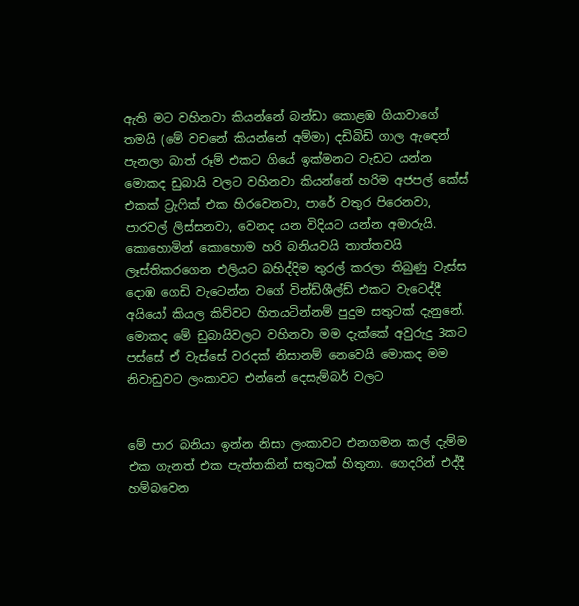ඇති මට වහිනවා කියන්නේ බන්ඩා කොළඹ ගියාවාගේ තමයි (මේ වචනේ කියන්නේ අම්මා) දඩිබිඩි ගාල ඇඳෙන් පැනලා බාත් රූම් එකට ගියේ ඉක්මනට වැඩට යන්න මොකද ඩුබායි වලට වහිනවා කියන්නේ හරිම අජපල් කේස් එකක් ට්‍රැෆික් එක හිරවෙනවා, පාරේ වතුර පිරෙනවා, පාරවල් ලිස්සනවා, වෙනද යන විදියට යන්න අමාරුයි. කොහොමින් කොහොම හරි බනියවයි තාත්තවයි ලෑස්තිකරගෙන එලියට බහිද්දිම තුරල් කරලා තිබුණු වැස්ස දොඹ ගෙඩි වැටෙන්න වගේ වින්ඩ්ශීල්ඩ් එකට වැටෙද්දී අයියෝ කියල කිව්වට හිතයටින්නම් පුදුම සතුටක් දැනුනේ. මොකද මේ ඩුබායිවලට වහිනවා මම දැක්කේ අවුරුදු 3කට පස්සේ ඒ වැස්සේ වරදක් නිසානම් නෙවෙයි මොකද මම නිවාඩුවට ලංකාවට එන්නේ දෙසැම්බර් වලට


මේ පාර බනියා ඉන්න නිසා ලංකාවට එනගමන කල් දැම්ම එක ගැනත් එක පැත්තකින් සතුටක් හිතුනා. ගෙදරින් එද්දී හම්බවෙන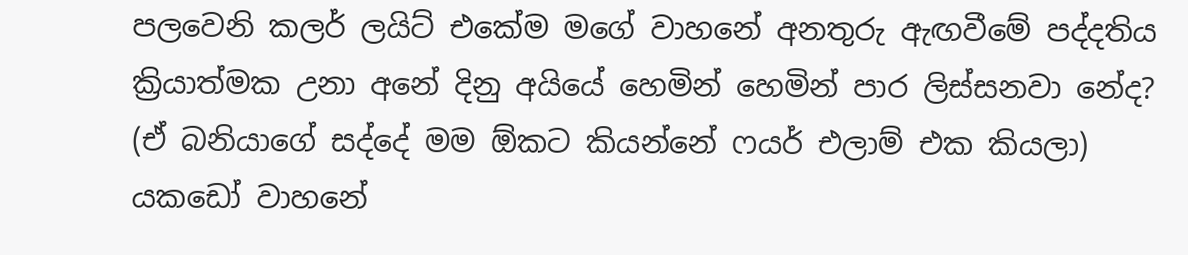පලවෙනි කලර් ලයිට් එකේම මගේ වාහනේ අනතුරු ඇඟවීමේ පද්දතිය ක්‍රියාත්මක උනා අනේ දිනු අයියේ හෙමින් හෙමින් පාර ලිස්සනවා නේද? (ඒ බනියාගේ සද්දේ මම ඕකට කියන්නේ ෆයර් එලාම් එක කියලා) යකඩෝ වාහනේ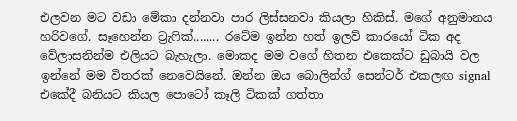එලවන මට වඩා මේකා දන්නවා පාර ලිස්සනවා කියලා හිකිස්. මගේ අනුමානය හරිවගේ. සෑහෙන්න ට්‍රැෆික්........ රටේම ඉන්න හත් ඉලව් කාරයෝ ටික අද වේලාසනින්ම එලියට බැහැලා. මොකද මම වගේ හිතන එකෙක්ට ඩුබායි වල ඉන්නේ මම විතරක් නෙවෙයිනේ. ඔන්න ඔය බොලින්ග් සෙන්ටර් එකලඟ signal එකේදී බනියට කියල පොටෝ කෑලි ටිකක් ගත්තා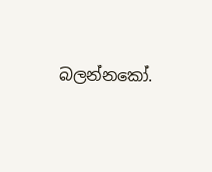බලන්නකෝ.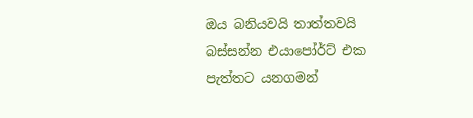ඔය බනියවයි තාත්තවයි බස්සන්න එයාපෝර්ට් එක පැත්තට යනගමන්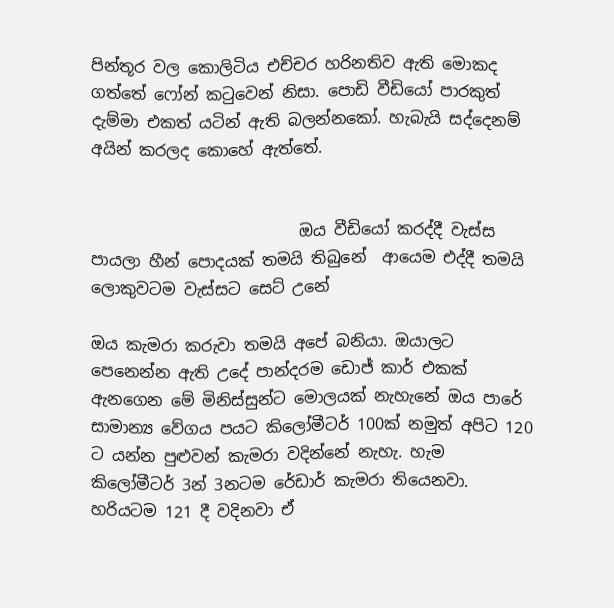පින්තූර වල කොලිටිය එච්චර හරිනතිව ඇති මොකද ගත්තේ ෆෝන් කටුවෙන් නිසා. පොඩි වීඩියෝ පාරකුත් දැම්මා එකත් යටින් ඇති බලන්නකෝ. හැබැයි සද්දෙනම් අයින් කරලද කොහේ ඇත්තේ.


                          ඔය වීඩියෝ කරද්දී වැස්ස පායලා හීන් පොදයක් තමයි තිබුනේ  ආයෙම එද්දී තමයි ලොකුවටම වැස්සට සෙට් උනේ

ඔය කැමරා කරුවා තමයි අපේ බනියා. ඔයාලට පෙනෙන්න ඇති උදේ පාන්දරම ඩොජ් කාර් එකක් ඇනගෙන මේ මිනිස්සුන්ට මොලයක් නැහැනේ ඔය පාරේ සාමාන්‍ය වේගය පයට කිලෝමීටර් 100ක් නමුත් අපිට 120 ට යන්න පුළුවන් කැමරා වදින්නේ නැහැ. හැම කිලෝමීටර් 3න් 3නටම රේඩාර් කැමරා තියෙනවා. හරියටම 121 දී වදිනවා ඒ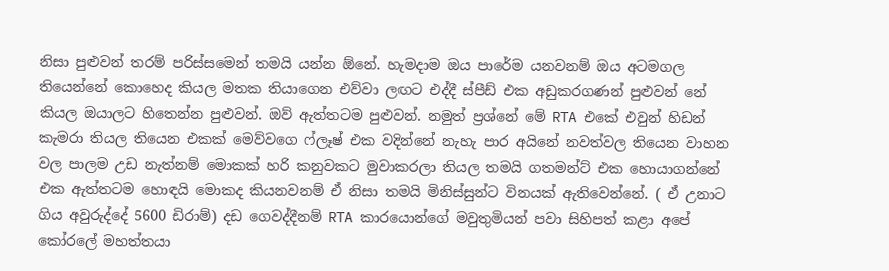නිසා පුළුවන් තරම් පරිස්සමෙන් තමයි යන්න ඕනේ. හැමදාම ඔය පාරේම යනවනම් ඔය අටමගල තියෙන්නේ කොහෙද කියල මතක තියාගෙන එව්වා ලඟට එද්දී ස්පීඩ් එක අඩුකරගණන් පුළුවන් නේ කියල ඔයාලට හිතෙන්න පුළුවන්. ඔව් ඇත්තටම පුළුවන්. නමුත් ප්‍රශ්නේ මේ RTA එකේ එවුන් හිඩන් කැමරා තියල තියෙන එකක් මෙව්වගෙ ෆ්ලෑෂ් එක වදින්නේ නැහැ පාර අයිනේ නවත්වල තියෙන වාහන වල පාලම උඩ නැත්නම් මොකක් හරි කනුවකට මුවාකරලා තියල තමයි ගතමන්ට් එක හොයාගන්නේ එක ඇත්තටම හොඳයි මොකද කියනවනම් ඒ නිසා තමයි මිනිස්සුන්ට විනයක් ඇතිවෙන්නේ. ( ඒ උනාට ගිය අවුරුද්දේ 5600 ඩිරාම්) දඩ ගෙවද්දීනම් RTA කාරයොන්ගේ මවුතුමියන් පවා සිහිපත් කළා අපේ කෝරලේ මහත්තයා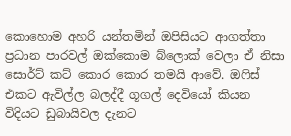කොහොම අහරි යන්තමින් ඔපිසියට ආගත්තා ප්‍රධාන පාරවල් ඔක්කොම බ්ලොක් වෙලා ඒ නිසා සොර්ට් කට් කොර කොර තමයි ආවේ. ඔෆිස් එකට ඇවිල්ල බලද්දී ගූගල් දෙවියෝ කියන විදියට ඩුබායිවල දැනට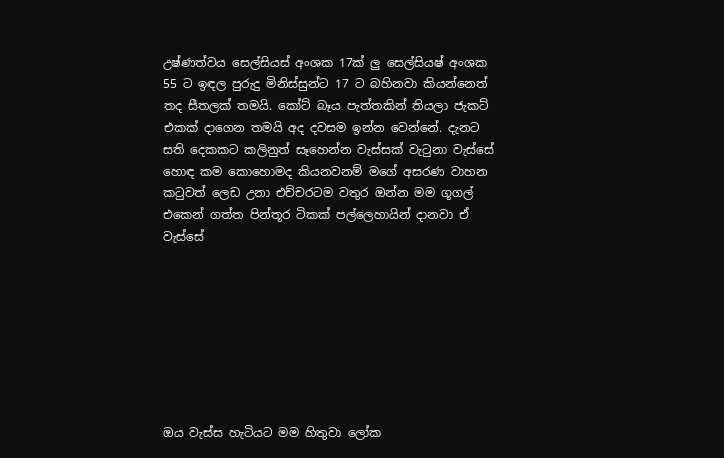උෂ්ණත්වය සෙල්සියස් අංශක 17ක් ලු සෙල්සියෂ් අංශක 55 ට ඉඳල පුරුදු මිනිස්සුන්ට 17 ට බහිනවා කියන්නෙත් තද සීතලක් තමයි. කෝට් බෑය පැත්තකින් තියලා ජැකට් එකක් දාගෙන තමයි අද දවසම ඉන්න වෙන්නේ. දැනට සති දෙකකට කලිනුත් සෑහෙන්න වැස්සක් වැටුනා වැස්සේ හොඳ කම කොහොමද කියනවනම් මගේ අසරණ වාහන කටුවත් ලෙඩ උනා එච්චරටම වතුර ඔන්න මම ගූගල් එකෙන් ගත්ත පින්තූර ටිකක් පල්ලෙහායින් දානවා ඒ වැස්සේ








ඔය වැස්ස හැටියට මම හිතුවා ලෝක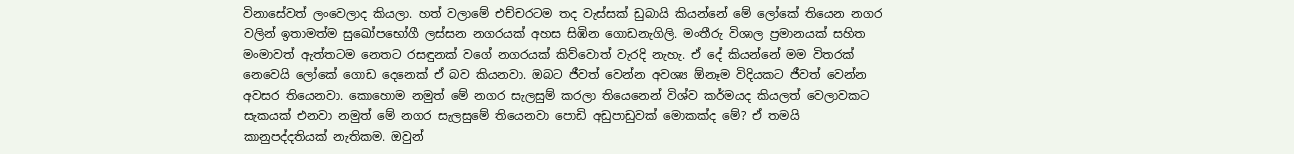විනාසේවත් ලංවෙලාද කියලා. හත් වලාමේ එච්චරටම තද වැස්සක් ඩුබායි කියන්නේ මේ ලෝකේ තියෙන නගර වලින් ඉතාමත්ම සුඛෝපභෝගී ලස්සන නගරයක් අහස සිඹින ගොඩනැගිලි. මංතීරු විශාල ප්‍රමානයක් සහිත මංමාවත් ඇත්තටම නෙතට රසඳුනක් වගේ නගරයක් කිව්වොත් වැරදි නැහැ. ඒ දේ කියන්නේ මම විතරක් නෙවෙයි ලෝකේ ගොඩ දෙනෙක් ඒ බව කියනවා. ඔබට ජීවත් වෙන්න අවශ්‍ය ඕනෑම විදියකට ජීවත් වෙන්න අවසර තියෙනවා. කොහොම නමුත් මේ නගර සැලසුම් කරලා තියෙනෙන් විශ්ව කර්මයද කියලත් වෙලාවකට සැකයක් එනවා නමුත් මේ නගර සැලසුමේ තියෙනවා පොඩි අඩුපාඩුවක් මොකක්ද මේ? ඒ තමයි කානුපද්දතියක් නැතිකම. ඔවුන්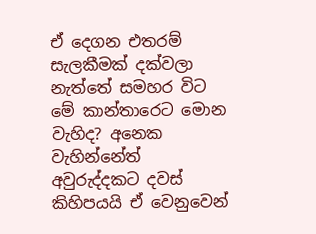ඒ දෙගන එතරම් සැලකීමක් දක්වලා නැත්තේ සමහර විට මේ කාන්තාරෙට මොන වැහිද? අනෙක වැහින්නේත් අවුරුද්දකට දවස් කිහිපයයි ඒ වෙනුවෙන්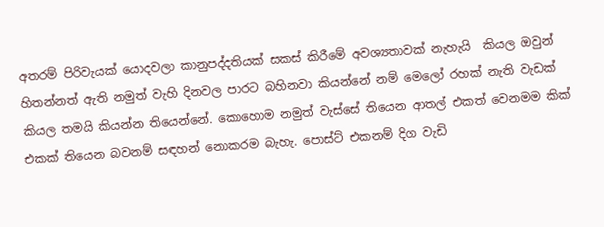අතරම් පිරිවැයක් යොදවලා කානුපද්දතියක් සකස් කිරීමේ අවශ්‍යතාවක් නැහැයි  කියල ඔවුන් හිතන්නත් ඇති නමුත් වැහි දිනවල පාරට බහිනවා කියන්නේ නම් මෙලෝ රහක් නැති වැඩක් කියල තමයි කියන්න තියෙන්නේ. කොහොම නමුත් වැස්සේ තියෙන ආතල් එකත් වෙනමම කික් එකක් තියෙන බවනම් සඳහන් නොකරම බැහැ. පොස්ට් එකනම් දිග වැඩි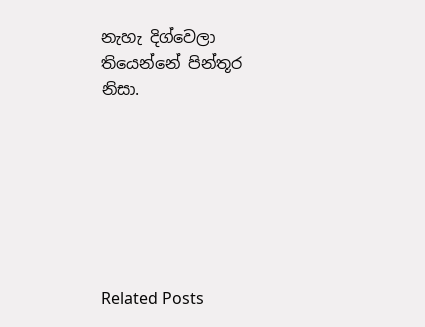නැහැ දිග්වෙලා තියෙන්නේ පින්තූර නිසා.







Related Posts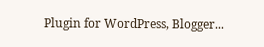Plugin for WordPress, Blogger...